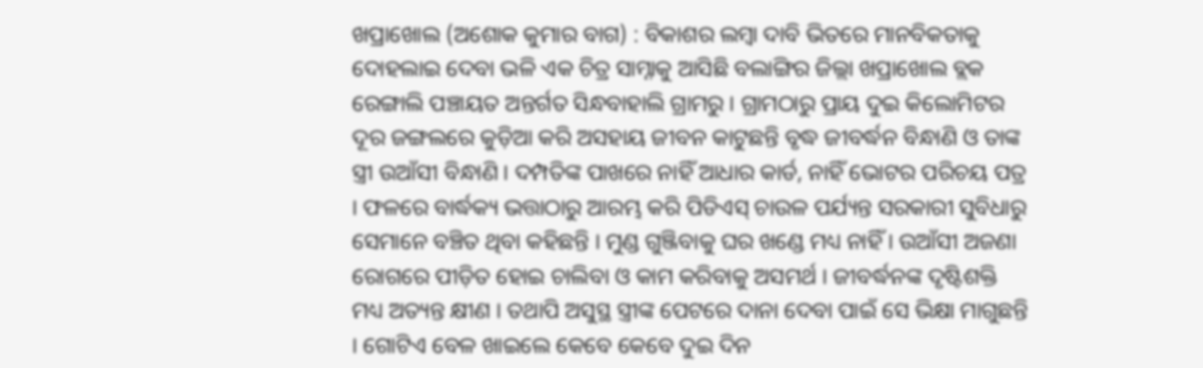ଖପ୍ରାଖୋଲ (ଅଶୋକ କୁମାର ବାଗ) : ବିକାଶର ଲମ୍ବା ଦାବି ଭିତରେ ମାନବିକତାକୁ ଦୋହଲାଇ ଦେବା ଭଳି ଏକ ଚିତ୍ର ସାମ୍ନାକୁ ଆସିଛି ବଲାଙ୍ଗିର ଜିଲ୍ଲା ଖପ୍ରାଖୋଲ ବ୍ଲକ ରେଙ୍ଗାଲି ପଞ୍ଚାୟତ ଅନ୍ତର୍ଗତ ସିନ୍ଧବାହାଲି ଗ୍ରାମରୁ । ଗ୍ରାମଠାରୁ ପ୍ରାୟ ଦୁଇ କିଲୋମିଟର ଦୂର ଜଙ୍ଗଲରେ କୁଡ଼ିଆ କରି ଅସହାୟ ଜୀବନ କାଟୁଛନ୍ତି ବୃଦ୍ଧ ଜୀବର୍ଦ୍ଧନ ବିନ୍ଧାଣି ଓ ତାଙ୍କ ସ୍ତ୍ରୀ ଉଆଁସୀ ବିନ୍ଧାଣି । ଦମ୍ପତିଙ୍କ ପାଖରେ ନାହିଁ ଆଧାର କାର୍ଡ, ନାହିଁ ଭୋଟର ପରିଚୟ ପତ୍ର । ଫଳରେ ବାର୍ଦ୍ଧକ୍ୟ ଭତ୍ତାଠାରୁ ଆରମ୍ଭ କରି ପିଡିଏସ୍ ଚାଉଳ ପର୍ଯ୍ୟନ୍ତ ସରକାରୀ ସୁବିଧାରୁ ସେମାନେ ବଞ୍ଚିତ ଥିବା କହିଛନ୍ତି । ମୁଣ୍ଡ ଗୁଞ୍ଜିବାକୁ ଘର ଖଣ୍ଡେ ମଧ୍ୟ ନାହିଁ । ଉଆଁସୀ ଅଜଣା ରୋଗରେ ପୀଡ଼ିତ ହୋଇ ଚାଲିବା ଓ କାମ କରିବାକୁ ଅସମର୍ଥ । ଜୀବର୍ଦ୍ଧନଙ୍କ ଦୃଷ୍ଟିଶକ୍ତି ମଧ୍ୟ ଅତ୍ୟନ୍ତ କ୍ଷୀଣ । ତଥାପି ଅସୁସ୍ଥ ସ୍ତ୍ରୀଙ୍କ ପେଟରେ ଦାନା ଦେବା ପାଇଁ ସେ ଭିକ୍ଷା ମାଗୁଛନ୍ତି । ଗୋଟିଏ ବେଳ ଖାଇଲେ କେବେ କେବେ ଦୁଇ ଦିନ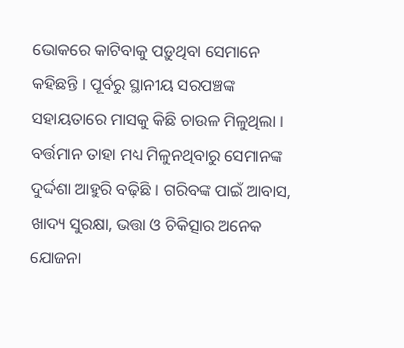ଭୋକରେ କାଟିବାକୁ ପଡ଼ୁଥିବା ସେମାନେ କହିଛନ୍ତି । ପୂର୍ବରୁ ସ୍ଥାନୀୟ ସରପଞ୍ଚଙ୍କ ସହାୟତାରେ ମାସକୁ କିଛି ଚାଉଳ ମିଳୁଥିଲା । ବର୍ତ୍ତମାନ ତାହା ମଧ୍ୟ ମିଳୁନଥିବାରୁ ସେମାନଙ୍କ ଦୁର୍ଦ୍ଦଶା ଆହୁରି ବଢ଼ିଛି । ଗରିବଙ୍କ ପାଇଁ ଆବାସ, ଖାଦ୍ୟ ସୁରକ୍ଷା, ଭତ୍ତା ଓ ଚିକିତ୍ସାର ଅନେକ ଯୋଜନା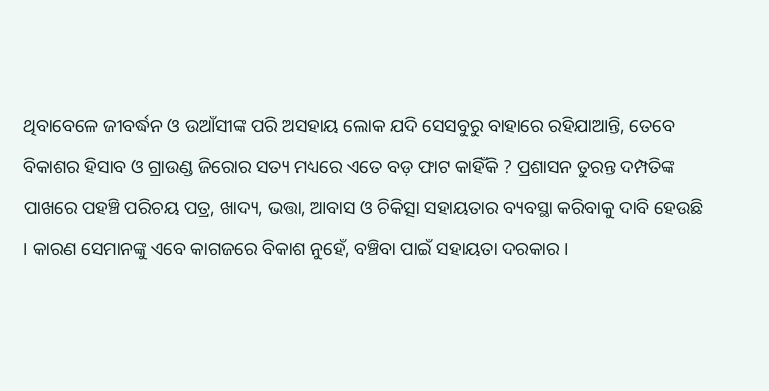ଥିବାବେଳେ ଜୀବର୍ଦ୍ଧନ ଓ ଉଆଁସୀଙ୍କ ପରି ଅସହାୟ ଲୋକ ଯଦି ସେସବୁରୁ ବାହାରେ ରହିଯାଆନ୍ତି, ତେବେ ବିକାଶର ହିସାବ ଓ ଗ୍ରାଉଣ୍ଡ ଜିରୋର ସତ୍ୟ ମଧ୍ୟରେ ଏତେ ବଡ଼ ଫାଟ କାହିଁକି ? ପ୍ରଶାସନ ତୁରନ୍ତ ଦମ୍ପତିଙ୍କ ପାଖରେ ପହଞ୍ଚି ପରିଚୟ ପତ୍ର, ଖାଦ୍ୟ, ଭତ୍ତା, ଆବାସ ଓ ଚିକିତ୍ସା ସହାୟତାର ବ୍ୟବସ୍ଥା କରିବାକୁ ଦାବି ହେଉଛି । କାରଣ ସେମାନଙ୍କୁ ଏବେ କାଗଜରେ ବିକାଶ ନୁହେଁ, ବଞ୍ଚିବା ପାଇଁ ସହାୟତା ଦରକାର ।